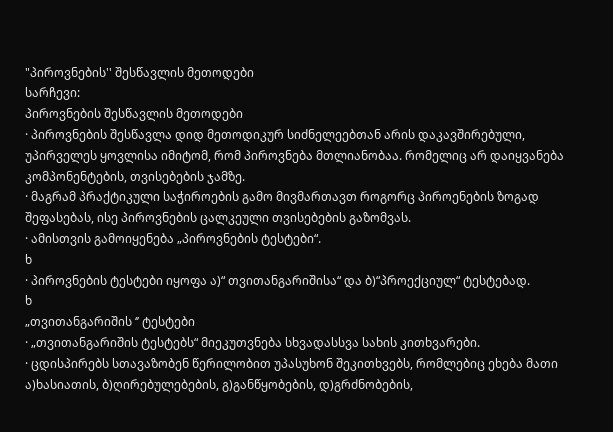"პიროვნების'' შესწავლის მეთოდები
სარჩევი:
პიროვნების შესწავლის მეთოდები
· პიროვნების შესწავლა დიდ მეთოდიკურ სიძნელეებთან არის დაკავშირებული, უპირველეს ყოვლისა იმიტომ, რომ პიროვნება მთლიანობაა. რომელიც არ დაიყვანება კომპონენტების, თვისებების ჯამზე.
· მაგრამ პრაქტიკული საჭიროების გამო მივმართავთ როგორც პიროენების ზოგად შეფასებას, ისე პიროვნების ცალკეული თვისებების გაზომვას.
· ამისთვის გამოიყენება „პიროვნების ტესტები“.
ხ
· პიროვნების ტესტები იყოფა ა)“ თვითანგარიშისა“ და ბ)“პროექციულ“ ტესტებად.
ხ
„თვითანგარიშის ‘’ ტესტები
· „თვითანგარიშის ტესტებს“ მიეკუთვნება სხვადასსვა სახის კითხვარები.
· ცდისპირებს სთავაზობენ წერილობით უპასუხონ შეკითხვებს, რომლებიც ეხება მათი ა)ხასიათის, ბ)ღირებულებების, გ)განწყობების, დ)გრძნობების,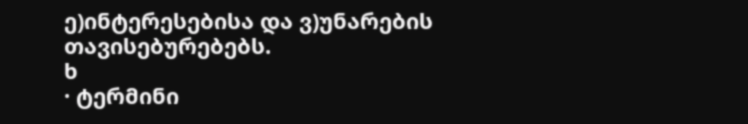ე)ინტერესებისა და ვ)უნარების თავისებურებებს.
ხ
· ტერმინი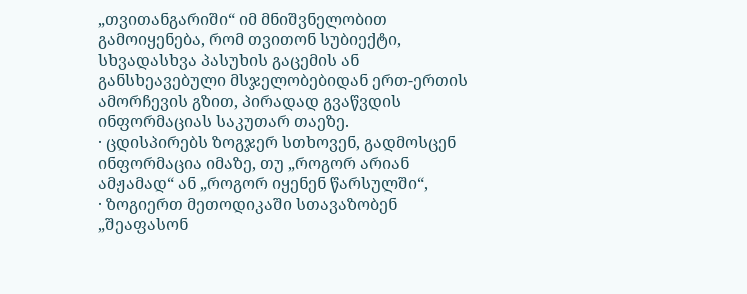„თვითანგარიში“ იმ მნიშვნელობით გამოიყენება, რომ თვითონ სუბიექტი, სხვადასხვა პასუხის გაცემის ან განსხეავებული მსჯელობებიდან ერთ-ერთის ამორჩევის გზით, პირადად გვაწვდის ინფორმაციას საკუთარ თაეზე.
· ცდისპირებს ზოგჯერ სთხოვენ, გადმოსცენ ინფორმაცია იმაზე, თუ „როგორ არიან ამჟამად“ ან „როგორ იყენენ წარსულში“,
· ზოგიერთ მეთოდიკაში სთავაზობენ „შეაფასონ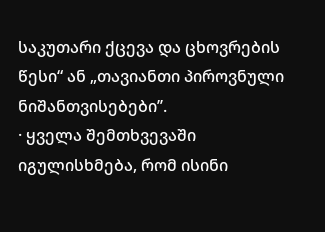საკუთარი ქცევა და ცხოვრების წესი“ ან „თავიანთი პიროვნული ნიშანთვისებები’’.
· ყველა შემთხვევაში იგულისხმება, რომ ისინი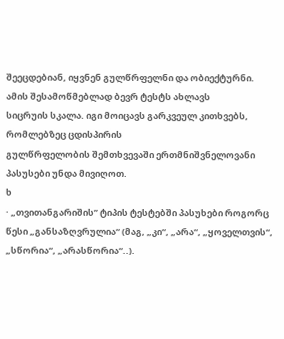შეეცდებიან, იყვნენ გულწრფელნი და ობიექტურნი.
ამის შესამოწმებლად ბევრ ტესტს ახლავს
სიცრუის სკალა. იგი მოიცავს გარკვეულ კითხვებს, რომლებზეც ცდისპირის
გულწრფელობის შემთხვევაში ერთმნიშვნელოვანი პასუსები უნდა მივიღოთ.
ხ
· „თვითანგარიშის’’ ტიპის ტესტებში პასუხები როგორც წესი „განსაზღვრულია“ (მაგ, „კი“, „არა“, „ყოველთვის“, „სწორია“, „არასწორია“..).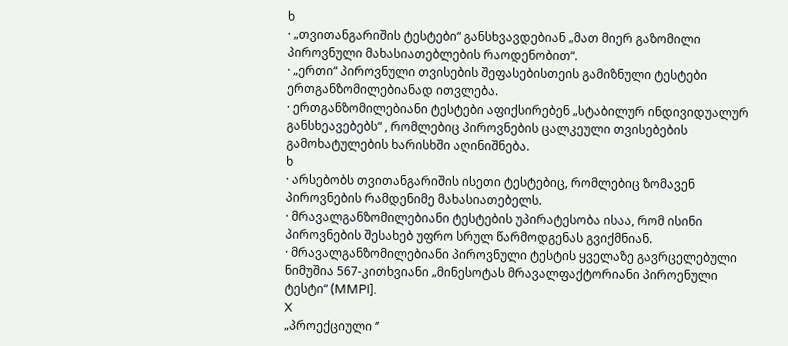ხ
· „თვითანგარიშის ტესტები“ განსხვავდებიან „მათ მიერ გაზომილი პიროვნული მახასიათებლების რაოდენობით“.
· „ერთი“ პიროვნული თვისების შეფასებისთეის გამიზნული ტესტები ერთგანზომილებიანად ითვლება.
· ერთგანზომილებიანი ტესტები აფიქსირებენ „სტაბილურ ინდივიდუალურ განსხეავებებს“ , რომლებიც პიროვნების ცალკეული თვისებების გამოხატულების ხარისხში აღინიშნება.
ხ
· არსებობს თვითანგარიშის ისეთი ტესტებიც, რომლებიც ზომავენ პიროვნების რამდენიმე მახასიათებელს.
· მრავალგანზომილებიანი ტესტების უპირატესობა ისაა, რომ ისინი პიროვნების შესახებ უფრო სრულ წარმოდგენას გვიქმნიან.
· მრავალგანზომილებიანი პიროვნული ტესტის ყველაზე გავრცელებული ნიმუშია 567-კითხვიანი „მინესოტას მრავალფაქტორიანი პიროენული ტესტი“ (MMPI].
X
„პროექციული ‘’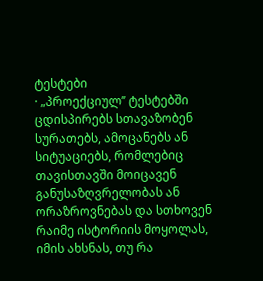ტესტები
· „პროექციულ’’ ტესტებში ცდისპირებს სთავაზობენ სურათებს, ამოცანებს ან სიტუაციებს, რომლებიც თავისთავში მოიცავენ განუსაზღვრელობას ან ორაზროვნებას და სთხოვენ რაიმე ისტორიის მოყოლას, იმის ახსნას, თუ რა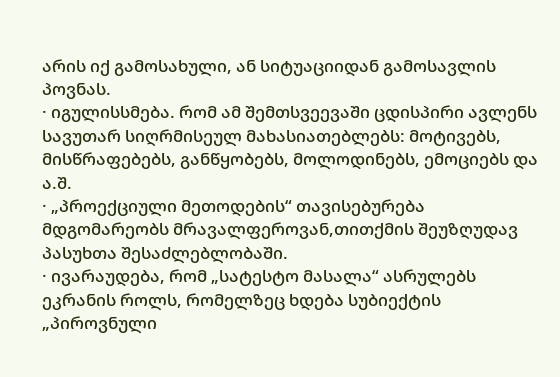არის იქ გამოსახული, ან სიტუაციიდან გამოსავლის პოვნას.
· იგულისსმება. რომ ამ შემთსვეევაში ცდისპირი ავლენს სავუთარ სიღრმისეულ მახასიათებლებს: მოტივებს, მისწრაფებებს, განწყობებს, მოლოდინებს, ემოციებს და ა.შ.
· „პროექციული მეთოდების“ თავისებურება მდგომარეობს მრავალფეროვან,თითქმის შეუზღუდავ პასუხთა შესაძლებლობაში.
· ივარაუდება, რომ „სატესტო მასალა“ ასრულებს ეკრანის როლს, რომელზეც ხდება სუბიექტის „პიროვნული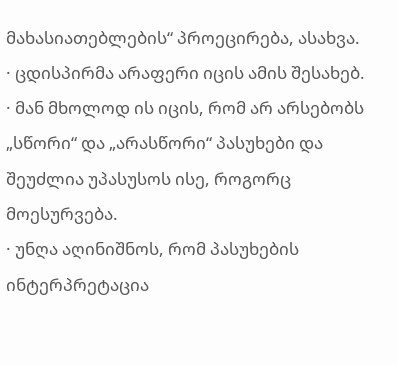მახასიათებლების“ პროეცირება, ასახვა.
· ცდისპირმა არაფერი იცის ამის შესახებ.
· მან მხოლოდ ის იცის, რომ არ არსებობს „სწორი“ და „არასწორი“ პასუხები და შეუძლია უპასუსოს ისე, როგორც მოესურვება.
· უნღა აღინიშნოს, რომ პასუხების ინტერპრეტაცია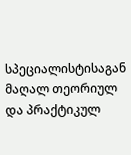სპეციალისტისაგან მაღალ თეორიულ და პრაქტიკულ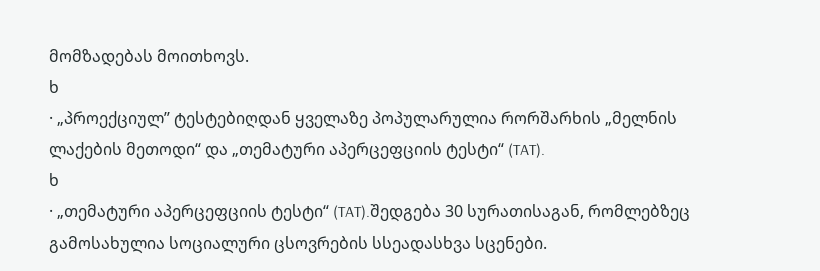მომზადებას მოითხოვს.
ხ
· „პროექციულ’’ ტესტებიღდან ყველაზე პოპულარულია რორშარხის „მელნის ლაქების მეთოდი“ და „თემატური აპერცეფციის ტესტი“ (TAT).
ხ
· „თემატური აპერცეფციის ტესტი“ (TAT).შედგება 30 სურათისაგან, რომლებზეც გამოსახულია სოციალური ცსოვრების სსეადასხვა სცენები.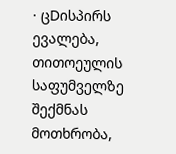· ცDისპირს ევალება, თითოეულის საფუმველზე შექმნას მოთხრობა,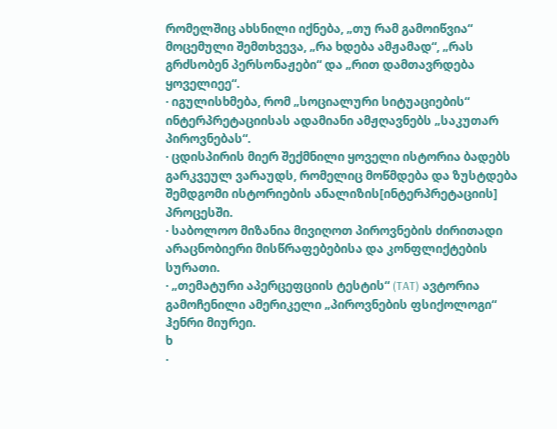რომელშიც ახსნილი იქნება, „თუ რამ გამოიწვია“ მოცემული შემთხვევა, „რა ხდება ამჟამად“, „რას გრძსობენ პერსონაჟები“ და „რით დამთავრდება ყოველიეე“.
· იგულისხმება, რომ „სოციალური სიტუაციების“ ინტერპრეტაციისას ადამიანი ამჟღავნებს „საკუთარ პიროვნებას“.
· ცდისპირის მიერ შექმნილი ყოველი ისტორია ბადებს გარკვეულ ვარაუდს, რომელიც მოწმდება და ზუსტდება შემდგომი ისტორიების ანალიზის[ინტერპრეტაციის] პროცესში.
· საბოლოო მიზანია მივიღოთ პიროვნების ძირითადი არაცნობიერი მისწრაფებებისა და კონფლიქტების სურათი.
· „თემატური აპერცეფციის ტესტის“ (TAT) ავტორია გამოჩენილი ამერიკელი „პიროვნების ფსიქოლოგი“ ჰენრი მიურეი.
ხ
·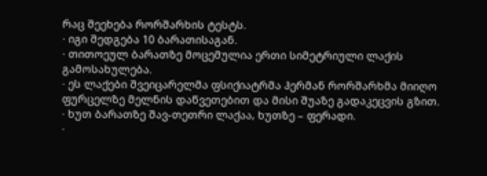რაც შეეხება რორშარხის ტესტს.
· იგი შედგება 10 ბარათისაგან.
· თითოეულ ბარათზე მოცემულია ერთი სიმეტრიული ლაქის გამოსახულება.
· ეს ლაქები შვეიცარელმა ფსიქიატრმა ჰერმან რორშარხმა მიიღო ფურცელზე მელნის დაწვეთებით და მისი შუაზე გადაკეცვის გზით.
· ხუთ ბარათზე შავ-თეთრი ლაქაა, ხუთზე – ფერადი.
·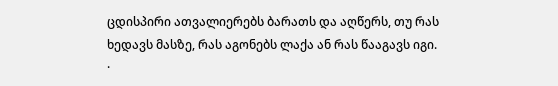ცდისპირი ათვალიერებს ბარათს და აღწერს, თუ რას ხედავს მასზე, რას აგონებს ლაქა ან რას წააგავს იგი.
·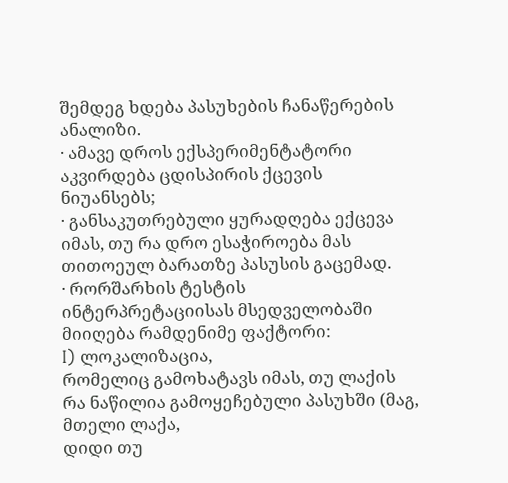შემდეგ ხდება პასუხების ჩანაწერების ანალიზი.
· ამავე დროს ექსპერიმენტატორი აკვირდება ცდისპირის ქცევის ნიუანსებს;
· განსაკუთრებული ყურადღება ექცევა იმას, თუ რა დრო ესაჭიროება მას თითოეულ ბარათზე პასუსის გაცემად.
· რორშარხის ტესტის ინტერპრეტაციისას მსედველობაში მიიღება რამდენიმე ფაქტორი:
I) ლოკალიზაცია,
რომელიც გამოხატავს იმას, თუ ლაქის რა ნაწილია გამოყეჩებული პასუხში (მაგ, მთელი ლაქა,
დიდი თუ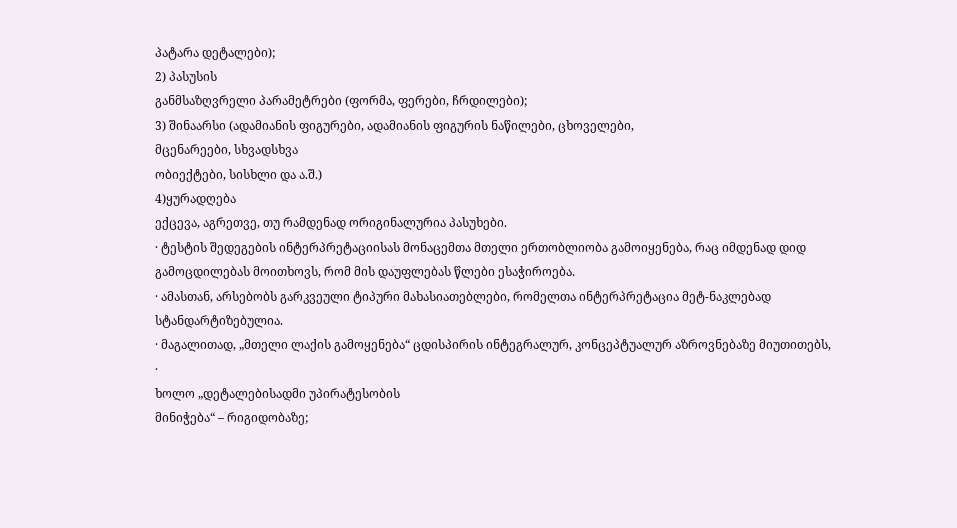პატარა დეტალები);
2) პასუსის
განმსაზღვრელი პარამეტრები (ფორმა, ფერები, ჩრდილები);
3) შინაარსი (ადამიანის ფიგურები, ადამიანის ფიგურის ნაწილები, ცხოველები,
მცენარეები, სხვადსხვა
ობიექტები, სისხლი და ა.შ.)
4)ყურადღება
ექცევა, აგრეთვე, თუ რამდენად ორიგინალურია პასუხები.
· ტესტის შედეგების ინტერპრეტაციისას მონაცემთა მთელი ერთობლიობა გამოიყენება, რაც იმდენად დიდ გამოცდილებას მოითხოვს, რომ მის დაუფლებას წლები ესაჭიროება.
· ამასთან, არსებობს გარკვეული ტიპური მახასიათებლები, რომელთა ინტერპრეტაცია მეტ-ნაკლებად სტანდარტიზებულია.
· მაგალითად, „მთელი ლაქის გამოყენება“ ცდისპირის ინტეგრალურ, კონცეპტუალურ აზროვნებაზე მიუთითებს,
·
ხოლო „დეტალებისადმი უპირატესობის
მინიჭება“ – რიგიდობაზე;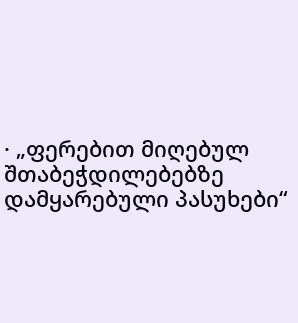· „ფერებით მიღებულ შთაბეჭდილებებზე დამყარებული პასუხები“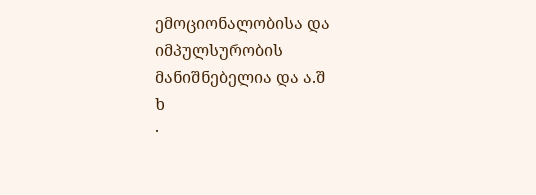ემოციონალობისა და იმპულსურობის მანიშნებელია და ა.შ
ხ
·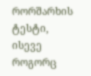რორშარხის ტესტი,
ისევე როგორც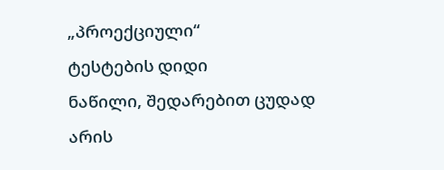„პროექციული“
ტესტების დიდი
ნაწილი, შედარებით ცუდად არის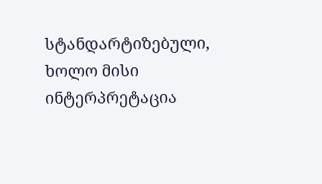სტანდარტიზებული,
ხოლო მისი ინტერპრეტაცია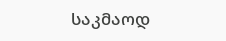საკმაოდ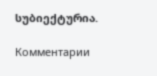სუბიექტურია.

Комментарии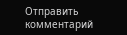Отправить комментарий